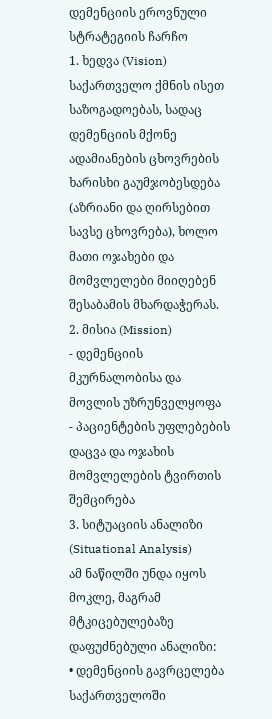დემენციის ეროვნული სტრატეგიის ჩარჩო
1. ხედვა (Vision)
საქართველო ქმნის ისეთ საზოგადოებას, სადაც დემენციის მქონე ადამიანების ცხოვრების ხარისხი გაუმჯობესდება (აზრიანი და ღირსებით სავსე ცხოვრება), ხოლო მათი ოჯახები და მომვლელები მიიღებენ შესაბამის მხარდაჭერას.
2. მისია (Mission)
- დემენციის მკურნალობისა და მოვლის უზრუნველყოფა
- პაციენტების უფლებების დაცვა და ოჯახის მომვლელების ტვირთის შემცირება
3. სიტუაციის ანალიზი (Situational Analysis)
ამ ნაწილში უნდა იყოს მოკლე, მაგრამ მტკიცებულებაზე დაფუძნებული ანალიზი:
• დემენციის გავრცელება საქართველოში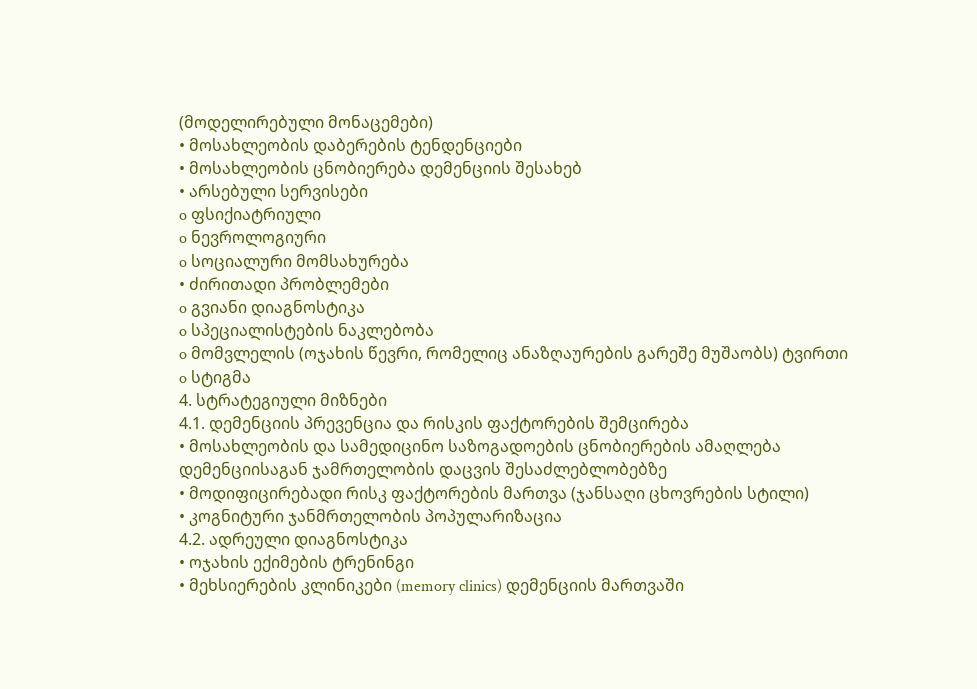(მოდელირებული მონაცემები)
• მოსახლეობის დაბერების ტენდენციები
• მოსახლეობის ცნობიერება დემენციის შესახებ
• არსებული სერვისები
o ფსიქიატრიული
o ნევროლოგიური
o სოციალური მომსახურება
• ძირითადი პრობლემები
o გვიანი დიაგნოსტიკა
o სპეციალისტების ნაკლებობა
o მომვლელის (ოჯახის წევრი, რომელიც ანაზღაურების გარეშე მუშაობს) ტვირთი
o სტიგმა
4. სტრატეგიული მიზნები
4.1. დემენციის პრევენცია და რისკის ფაქტორების შემცირება
• მოსახლეობის და სამედიცინო საზოგადოების ცნობიერების ამაღლება დემენციისაგან ჯამრთელობის დაცვის შესაძლებლობებზე
• მოდიფიცირებადი რისკ ფაქტორების მართვა (ჯანსაღი ცხოვრების სტილი)
• კოგნიტური ჯანმრთელობის პოპულარიზაცია
4.2. ადრეული დიაგნოსტიკა
• ოჯახის ექიმების ტრენინგი
• მეხსიერების კლინიკები (memory clinics) დემენციის მართვაში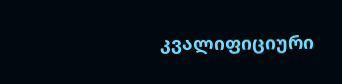კვალიფიციური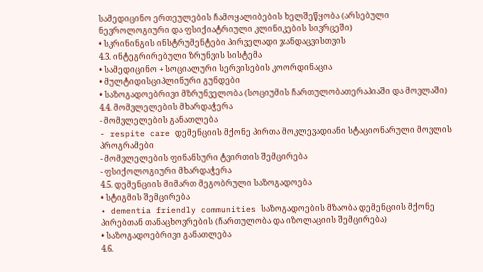სამედიცინო ერთეულების ჩამოყალიბების ხელშეწყობა (არსებული ნევროლოგიური და ფსიქიატრიული კლინიკების სივრცეში)
• სკრინინგის ინსტრუმენტები პირველადი ჯანდაცვისთვის
4.3. ინტეგრირებული ზრუნვის სისტემა
• სამედიცინო + სოციალური სერვისების კოორდინაცია
• მულტიდისციპლინური გუნდები
• საზოგადოებრივი მზრუნველობა (სოციუმის ჩართულობათერაპიაში და მოვლაში)
4.4. მომვლელების მხარდაჭერა
- მომვლელების განათლება
- respite care დემენციის მქონე პირთა მოკლევადიანი სტაციონარული მოვლის პროგრამები
- მომვლელების ფინანსური ტვირთის შემცირება
- ფსიქოლოგიური მხარდაჭერა
4.5. დემენციის მიმართ მეგობრული საზოგადოება
• სტიგმის შემცირება
• dementia friendly communities საზოგადოების მზაობა დემენციის მქონე პირებთან თანაცხოვრების (ჩართულობა და იზოლაციის შემცირება)
• საზოგადოებრივი განათლება
4.6.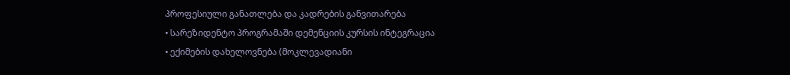პროფესიული განათლება და კადრების განვითარება
• სარეზიდენტო პროგრამაში დემენციის კურსის ინტეგრაცია
• ექიმების დახელოვნება (მოკლევადიანი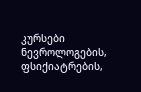კურსები ნევროლოგების, ფსიქიატრების,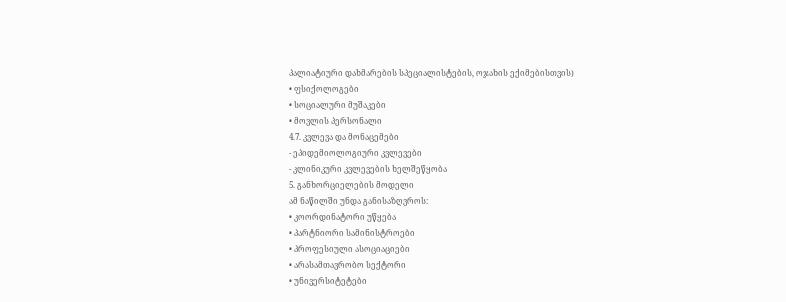პალიატიური დახმარების სპეციალისტების, ოჯახის ექიმებისთვის)
• ფსიქოლოგები
• სოციალური მუშაკები
• მოვლის პერსონალი
4.7. კვლევა და მონაცემები
- ეპიდემიოლოგიური კვლევები
- კლინიკური კვლევების ხელშეწყობა
5. განხორციელების მოდელი
ამ ნაწილში უნდა განისაზღვროს:
• კოორდინატორი უწყება
• პარტნიორი სამინისტროები
• პროფესიული ასოციაციები
• არასამთავრობო სექტორი
• უნივერსიტეტები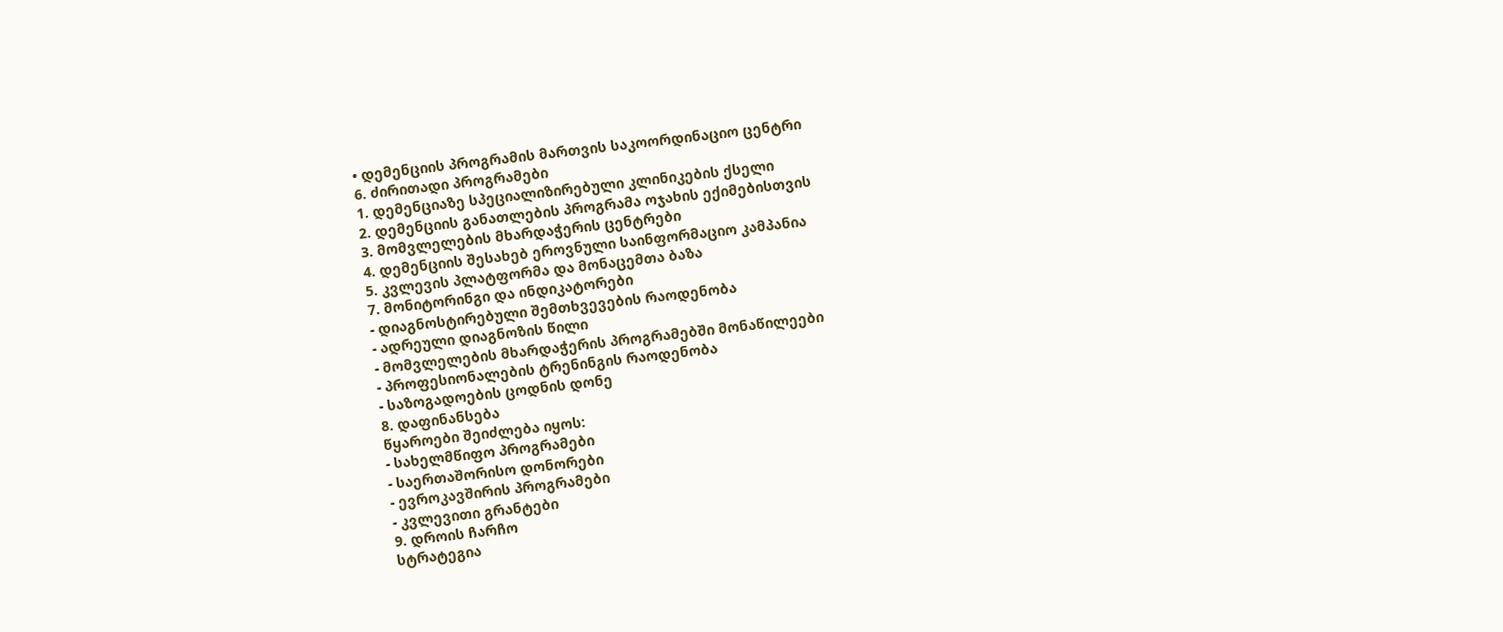• დემენციის პროგრამის მართვის საკოორდინაციო ცენტრი
6. ძირითადი პროგრამები
1. დემენციაზე სპეციალიზირებული კლინიკების ქსელი
2. დემენციის განათლების პროგრამა ოჯახის ექიმებისთვის
3. მომვლელების მხარდაჭერის ცენტრები
4. დემენციის შესახებ ეროვნული საინფორმაციო კამპანია
5. კვლევის პლატფორმა და მონაცემთა ბაზა
7. მონიტორინგი და ინდიკატორები
- დიაგნოსტირებული შემთხვევების რაოდენობა
- ადრეული დიაგნოზის წილი
- მომვლელების მხარდაჭერის პროგრამებში მონაწილეები
- პროფესიონალების ტრენინგის რაოდენობა
- საზოგადოების ცოდნის დონე
8. დაფინანსება
წყაროები შეიძლება იყოს:
- სახელმწიფო პროგრამები
- საერთაშორისო დონორები
- ევროკავშირის პროგრამები
- კვლევითი გრანტები
9. დროის ჩარჩო
სტრატეგია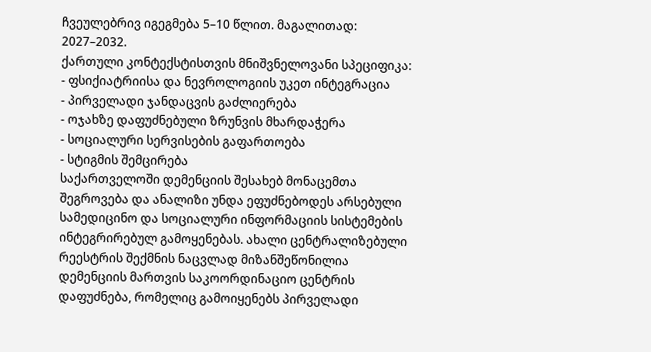ჩვეულებრივ იგეგმება 5–10 წლით. მაგალითად: 2027–2032.
ქართული კონტექსტისთვის მნიშვნელოვანი სპეციფიკა:
- ფსიქიატრიისა და ნევროლოგიის უკეთ ინტეგრაცია
- პირველადი ჯანდაცვის გაძლიერება
- ოჯახზე დაფუძნებული ზრუნვის მხარდაჭერა
- სოციალური სერვისების გაფართოება
- სტიგმის შემცირება
საქართველოში დემენციის შესახებ მონაცემთა შეგროვება და ანალიზი უნდა ეფუძნებოდეს არსებული სამედიცინო და სოციალური ინფორმაციის სისტემების ინტეგრირებულ გამოყენებას. ახალი ცენტრალიზებული რეესტრის შექმნის ნაცვლად მიზანშეწონილია დემენციის მართვის საკოორდინაციო ცენტრის დაფუძნება, რომელიც გამოიყენებს პირველადი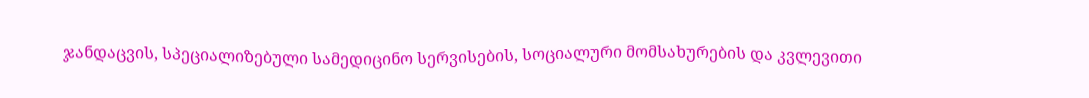ჯანდაცვის, სპეციალიზებული სამედიცინო სერვისების, სოციალური მომსახურების და კვლევითი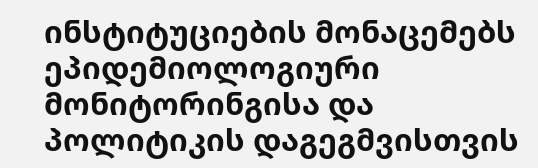ინსტიტუციების მონაცემებს ეპიდემიოლოგიური მონიტორინგისა და პოლიტიკის დაგეგმვისთვის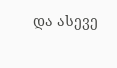და ასევე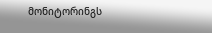მონიტორინგს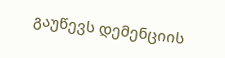გაუწევს დემენციის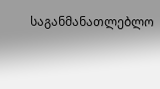საგანმანათლებლო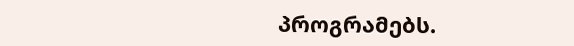პროგრამებს.